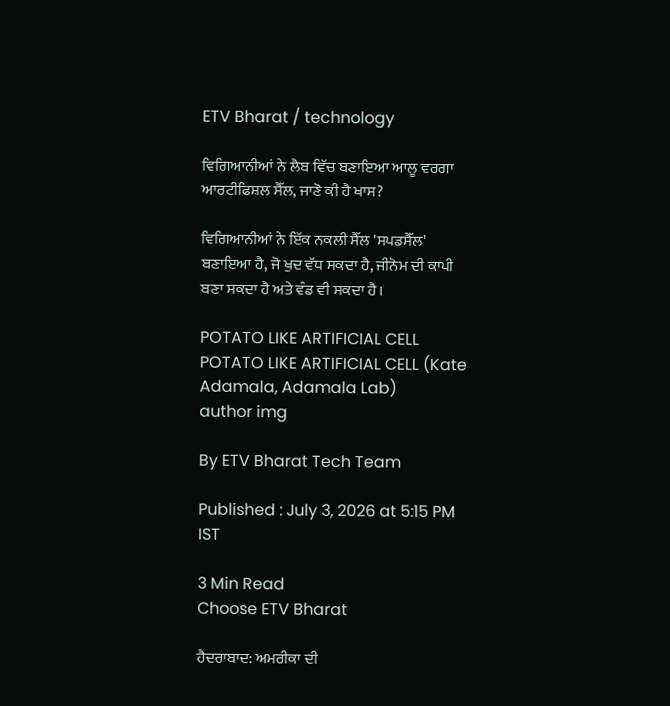ETV Bharat / technology

ਵਿਗਿਆਨੀਆਂ ਨੇ ਲੈਬ ਵਿੱਚ ਬਣਾਇਆ ਆਲੂ ਵਰਗਾ ਆਰਟੀਫਿਸ਼ਲ ਸੈੱਲ, ਜਾਣੋ ਕੀ ਹੈ ਖਾਸ?

ਵਿਗਿਆਨੀਆਂ ਨੇ ਇੱਕ ਨਕਲੀ ਸੈੱਲ 'ਸਪਡਸੈੱਲ' ਬਣਾਇਆ ਹੈ, ਜੋ ਖੁਦ ਵੱਧ ਸਕਦਾ ਹੈ, ਜੀਨੋਮ ਦੀ ਕਾਪੀ ਬਣਾ ਸਕਦਾ ਹੈ ਅਤੇ ਵੰਡ ਵੀ ਸਕਦਾ ਹੈ।

POTATO LIKE ARTIFICIAL CELL
POTATO LIKE ARTIFICIAL CELL (Kate Adamala, Adamala Lab)
author img

By ETV Bharat Tech Team

Published : July 3, 2026 at 5:15 PM IST

3 Min Read
Choose ETV Bharat

ਹੈਦਰਾਬਾਦ: ਅਮਰੀਕਾ ਦੀ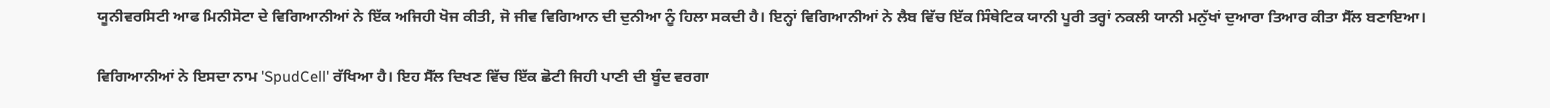ਯੂਨੀਵਰਸਿਟੀ ਆਫ ਮਿਨੀਸੋਟਾ ਦੇ ਵਿਗਿਆਨੀਆਂ ਨੇ ਇੱਕ ਅਜਿਹੀ ਖੋਜ ਕੀਤੀ, ਜੋ ਜੀਵ ਵਿਗਿਆਨ ਦੀ ਦੁਨੀਆ ਨੂੰ ਹਿਲਾ ਸਕਦੀ ਹੈ। ਇਨ੍ਹਾਂ ਵਿਗਿਆਨੀਆਂ ਨੇ ਲੈਬ ਵਿੱਚ ਇੱਕ ਸਿੰਥੇਟਿਕ ਯਾਨੀ ਪੂਰੀ ਤਰ੍ਹਾਂ ਨਕਲੀ ਯਾਨੀ ਮਨੁੱਖਾਂ ਦੁਆਰਾ ਤਿਆਰ ਕੀਤਾ ਸੈੱਲ ਬਣਾਇਆ।

ਵਿਗਿਆਨੀਆਂ ਨੇ ਇਸਦਾ ਨਾਮ 'SpudCell' ਰੱਖਿਆ ਹੈ। ਇਹ ਸੈੱਲ ਦਿਖਣ ਵਿੱਚ ਇੱਕ ਛੋਟੀ ਜਿਹੀ ਪਾਣੀ ਦੀ ਬੂੰਦ ਵਰਗਾ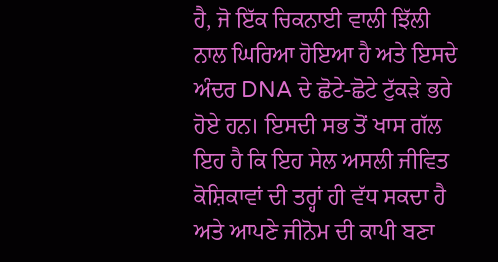ਹੈ, ਜੋ ਇੱਕ ਚਿਕਨਾਈ ਵਾਲੀ ਝਿੱਲੀ ਨਾਲ ਘਿਰਿਆ ਹੋਇਆ ਹੈ ਅਤੇ ਇਸਦੇ ਅੰਦਰ DNA ਦੇ ਛੋਟੇ-ਛੋਟੇ ਟੁੱਕੜੇ ਭਰੇ ਹੋਏ ਹਨ। ਇਸਦੀ ਸਭ ਤੋਂ ਖਾਸ ਗੱਲ ਇਹ ਹੈ ਕਿ ਇਹ ਸੇਲ ਅਸਲੀ ਜੀਵਿਤ ਕੋਸ਼ਿਕਾਵਾਂ ਦੀ ਤਰ੍ਹਾਂ ਹੀ ਵੱਧ ਸਕਦਾ ਹੈ ਅਤੇ ਆਪਣੇ ਜੀਨੋਮ ਦੀ ਕਾਪੀ ਬਣਾ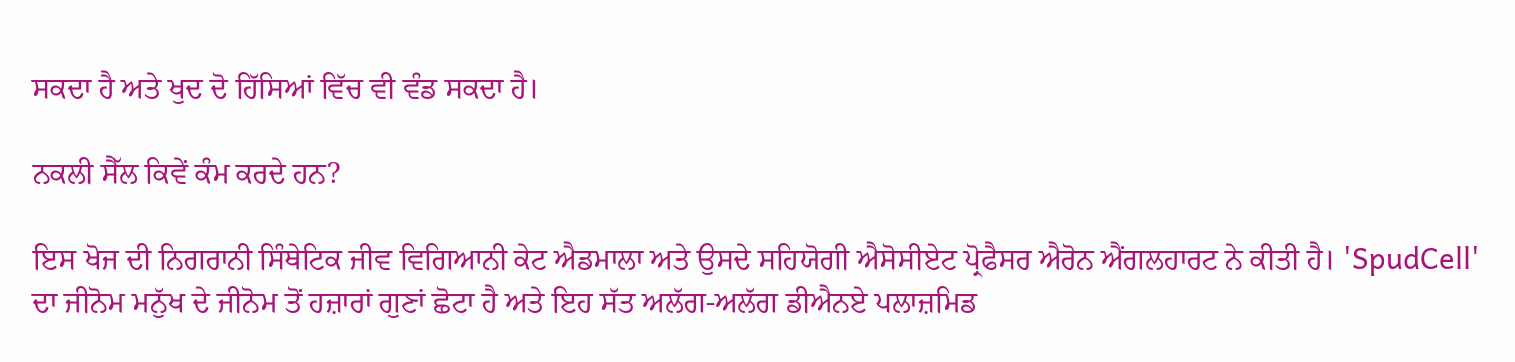ਸਕਦਾ ਹੈ ਅਤੇ ਖੁਦ ਦੋ ਹਿੱਸਿਆਂ ਵਿੱਚ ਵੀ ਵੰਡ ਸਕਦਾ ਹੈ।

ਨਕਲੀ ਸੈੱਲ ਕਿਵੇਂ ਕੰਮ ਕਰਦੇ ਹਨ?

ਇਸ ਖੋਜ ਦੀ ਨਿਗਰਾਨੀ ਸਿੰਥੇਟਿਕ ਜੀਵ ਵਿਗਿਆਨੀ ਕੇਟ ਐਡਮਾਲਾ ਅਤੇ ਉਸਦੇ ਸਹਿਯੋਗੀ ਐਸੋਸੀਏਟ ਪ੍ਰੋਫੈਸਰ ਐਰੋਨ ਐਂਗਲਹਾਰਟ ਨੇ ਕੀਤੀ ਹੈ। 'SpudCell' ਦਾ ਜੀਨੋਮ ਮਨੁੱਖ ਦੇ ਜੀਨੋਮ ਤੋਂ ਹਜ਼ਾਰਾਂ ਗੁਣਾਂ ਛੋਟਾ ਹੈ ਅਤੇ ਇਹ ਸੱਤ ਅਲੱਗ-ਅਲੱਗ ਡੀਐਨਏ ਪਲਾਜ਼ਮਿਡ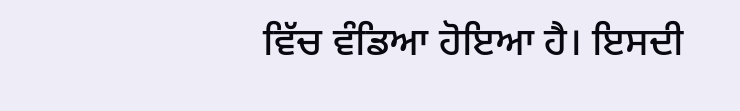ਵਿੱਚ ਵੰਡਿਆ ਹੋਇਆ ਹੈ। ਇਸਦੀ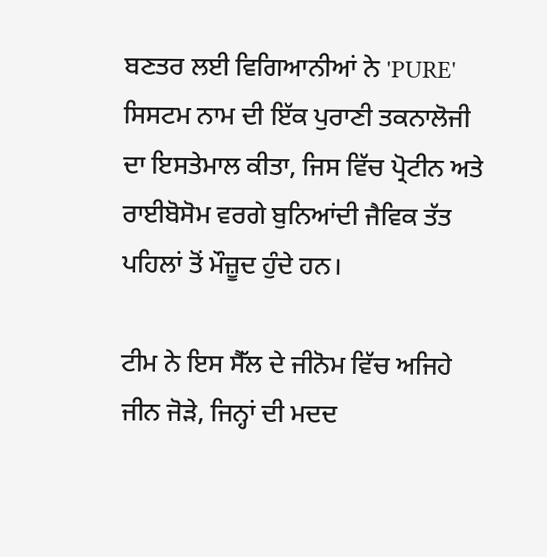ਬਣਤਰ ਲਈ ਵਿਗਿਆਨੀਆਂ ਨੇ 'PURE' ਸਿਸਟਮ ਨਾਮ ਦੀ ਇੱਕ ਪੁਰਾਣੀ ਤਕਨਾਲੋਜੀ ਦਾ ਇਸਤੇਮਾਲ ਕੀਤਾ, ਜਿਸ ਵਿੱਚ ਪ੍ਰੋਟੀਨ ਅਤੇ ਰਾਈਬੋਸੋਮ ਵਰਗੇ ਬੁਨਿਆਂਦੀ ਜੈਵਿਕ ਤੱਤ ਪਹਿਲਾਂ ਤੋਂ ਮੌਜ਼ੂਦ ਹੁੰਦੇ ਹਨ।

ਟੀਮ ਨੇ ਇਸ ਸੈੱਲ ਦੇ ਜੀਨੋਮ ਵਿੱਚ ਅਜਿਹੇ ਜੀਨ ਜੋੜੇ, ਜਿਨ੍ਹਾਂ ਦੀ ਮਦਦ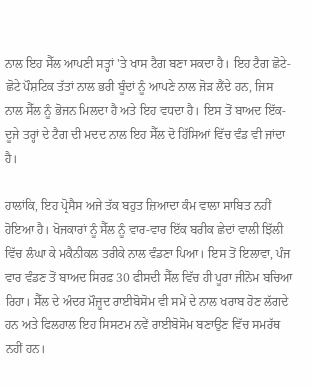ਨਾਲ ਇਹ ਸੈੱਲ ਆਪਣੀ ਸਤ੍ਹਾਂ 'ਤੇ ਖਾਸ ਟੈਗ ਬਣਾ ਸਕਦਾ ਹੈ। ਇਹ ਟੈਗ ਛੋਟੇ-ਛੋਟੇ ਪੌਸ਼ਟਿਕ ਤੱਤਾਂ ਨਾਲ ਭਰੀ ਬੂੰਦਾਂ ਨੂੰ ਆਪਣੇ ਨਾਲ ਜੋੜ ਲੈਂਦੇ ਹਨ, ਜਿਸ ਨਾਲ ਸੈੱਲ ਨੂੰ ਭੋਜਨ ਮਿਲਦਾ ਹੈ ਅਤੇ ਇਹ ਵਧਦਾ ਹੈ। ਇਸ ਤੋਂ ਬਾਅਦ ਇੱਕ-ਦੂਜੇ ਤਰ੍ਹਾਂ ਦੇ ਟੈਗ ਦੀ ਮਦਦ ਨਾਲ ਇਹ ਸੈੱਲ ਦੋ ਹਿੱਸਿਆਂ ਵਿੱਚ ਵੰਡ ਵੀ ਜਾਂਦਾ ਹੈ।

ਹਾਲਾਂਕਿ, ਇਹ ਪ੍ਰੋਸੈਸ ਅਜੇ ਤੱਕ ਬਹੁਤ ਜ਼ਿਆਦਾ ਕੰਮ ਵਾਲਾ ਸਾਬਿਤ ਨਹੀਂ ਹੋਇਆ ਹੈ। ਖੋਜਕਾਰਾਂ ਨੂੰ ਸੈੱਲ ਨੂੰ ਵਾਰ-ਵਾਰ ਇੱਕ ਬਰੀਕ ਛੇਦਾਂ ਵਾਲੀ ਝਿੱਲੀ ਵਿੱਚ ਲੰਘਾ ਕੇ ਮਕੈਨੀਕਲ ਤਰੀਕੇ ਨਾਲ ਵੰਡਣਾ ਪਿਆ। ਇਸ ਤੋਂ ਇਲਾਵਾ, ਪੰਜ ਵਾਰ ਵੰਡਣ ਤੋਂ ਬਾਅਦ ਸਿਰਫ਼ 30 ਫੀਸਦੀ ਸੈੱਲ ਵਿੱਚ ਹੀ ਪੂਰਾ ਜੀਨੋਮ ਬਚਿਆ ਰਿਹਾ। ਸੈੱਲ ਦੇ ਅੰਦਰ ਮੌਜ਼ੂਦ ਰਾਈਬੋਸੋਮ ਵੀ ਸਮੇਂ ਦੇ ਨਾਲ ਖਰਾਬ ਹੋਣ ਲੱਗਦੇ ਹਨ ਅਤੇ ਫਿਲਹਾਲ ਇਹ ਸਿਸਟਮ ਨਵੇਂ ਰਾਈਬੋਸੋਮ ਬਣਾਉਣ ਵਿੱਚ ਸਮਰੱਥ ਨਹੀਂ ਹਨ।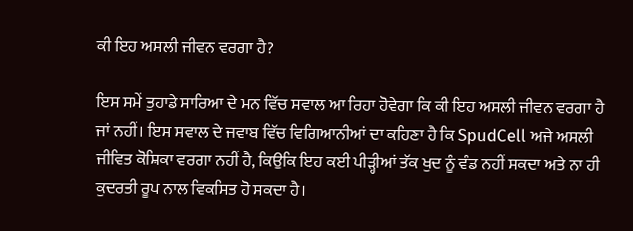ਕੀ ਇਹ ਅਸਲੀ ਜੀਵਨ ਵਰਗਾ ਹੈ?

ਇਸ ਸਮੇਂ ਤੁਹਾਡੇ ਸਾਰਿਆ ਦੇ ਮਨ ਵਿੱਚ ਸਵਾਲ ਆ ਰਿਹਾ ਹੋਵੇਗਾ ਕਿ ਕੀ ਇਹ ਅਸਲੀ ਜੀਵਨ ਵਰਗਾ ਹੈ ਜਾਂ ਨਹੀਂ। ਇਸ ਸਵਾਲ ਦੇ ਜਵਾਬ ਵਿੱਚ ਵਿਗਿਆਨੀਆਂ ਦਾ ਕਹਿਣਾ ਹੈ ਕਿ SpudCell ਅਜੇ ਅਸਲੀ ਜੀਵਿਤ ਕੋਸ਼ਿਕਾ ਵਰਗਾ ਨਹੀਂ ਹੈ, ਕਿਉਕਿ ਇਹ ਕਈ ਪੀੜ੍ਹੀਆਂ ਤੱਕ ਖੁਦ ਨੂੰ ਵੰਡ ਨਹੀਂ ਸਕਦਾ ਅਤੇ ਨਾ ਹੀ ਕੁਦਰਤੀ ਰੂਪ ਨਾਲ ਵਿਕਸਿਤ ਹੋ ਸਕਦਾ ਹੈ।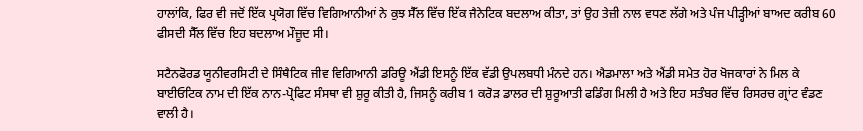ਹਾਲਾਂਕਿ, ਫਿਰ ਵੀ ਜਦੋਂ ਇੱਕ ਪ੍ਰਯੋਗ ਵਿੱਚ ਵਿਗਿਆਨੀਆਂ ਨੇ ਕੁਝ ਸੈੱਲ ਵਿੱਚ ਇੱਕ ਜੈਨੇਟਿਕ ਬਦਲਾਅ ਕੀਤਾ, ਤਾਂ ਉਹ ਤੇਜ਼ੀ ਨਾਲ ਵਧਣ ਲੱਗੇ ਅਤੇ ਪੰਜ ਪੀੜ੍ਹੀਆਂ ਬਾਅਦ ਕਰੀਬ 60 ਫੀਸਦੀ ਸੈੱਲ ਵਿੱਚ ਇਹ ਬਦਲਾਅ ਮੌਜ਼ੂਦ ਸੀ।

ਸਟੈਨਫੋਰਡ ਯੂਨੀਵਰਸਿਟੀ ਦੇ ਸਿੰਥੈਟਿਕ ਜੀਵ ਵਿਗਿਆਨੀ ਡਰਿਊ ਐਂਡੀ ਇਸਨੂੰ ਇੱਕ ਵੱਡੀ ਉਪਲਬਧੀ ਮੰਨਦੇ ਹਨ। ਐਡਮਾਲਾ ਅਤੇ ਐਂਡੀ ਸਮੇਤ ਹੋਰ ਖੋਜਕਾਰਾਂ ਨੇ ਮਿਲ ਕੇ ਬਾਈਓਟਿਕ ਨਾਮ ਦੀ ਇੱਕ ਨਾਨ-ਪ੍ਰੋਫਿਟ ਸੰਸਥਾ ਵੀ ਸ਼ੁਰੂ ਕੀਤੀ ਹੈ, ਜਿਸਨੂੰ ਕਰੀਬ 1 ਕਰੋੜ ਡਾਲਰ ਦੀ ਸ਼ੁਰੂਆਤੀ ਫਡਿੰਗ ਮਿਲੀ ਹੈ ਅਤੇ ਇਹ ਸਤੰਬਰ ਵਿੱਚ ਰਿਸਰਚ ਗ੍ਰਾਂਟ ਵੰਡਣ ਵਾਲੀ ਹੈ।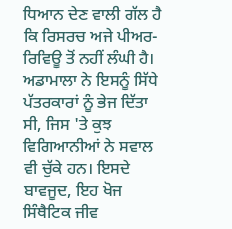ਧਿਆਨ ਦੇਣ ਵਾਲੀ ਗੱਲ ਹੈ ਕਿ ਰਿਸਰਚ ਅਜੇ ਪੀਅਰ-ਰਿਵਿਊ ਤੋਂ ਨਹੀਂ ਲੰਘੀ ਹੈ। ਅਡਾਮਾਲਾ ਨੇ ਇਸਨੂੰ ਸਿੱਧੇ ਪੱਤਰਕਾਰਾਂ ਨੂੰ ਭੇਜ ਦਿੱਤਾ ਸੀ, ਜਿਸ 'ਤੇ ਕੁਝ ਵਿਗਿਆਨੀਆਂ ਨੇ ਸਵਾਲ ਵੀ ਚੁੱਕੇ ਹਨ। ਇਸਦੇ ਬਾਵਜੂਦ, ਇਹ ਖੋਜ ਸਿੰਥੈਟਿਕ ਜੀਵ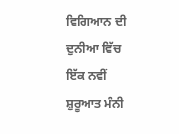ਵਿਗਿਆਨ ਦੀ ਦੁਨੀਆ ਵਿੱਚ ਇੱਕ ਨਵੀਂ ਸ਼ੁਰੂਆਤ ਮੰਨੀ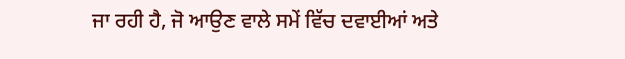ਜਾ ਰਹੀ ਹੈ, ਜੋ ਆਉਣ ਵਾਲੇ ਸਮੇਂ ਵਿੱਚ ਦਵਾਈਆਂ ਅਤੇ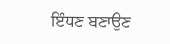ਇੰਧਣ ਬਣਾਉਣ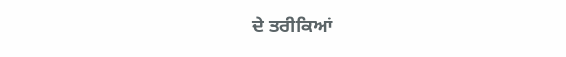ਦੇ ਤਰੀਕਿਆਂ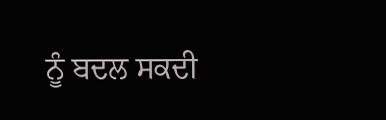ਨੂੰ ਬਦਲ ਸਕਦੀ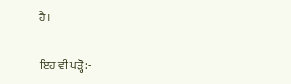ਹੈ।

ਇਹ ਵੀ ਪੜ੍ਹੋ:-